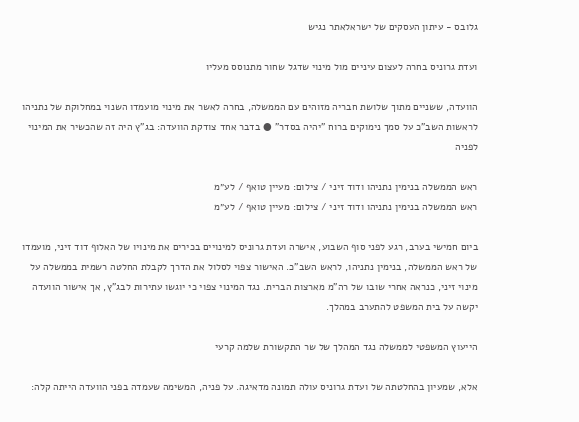גלובס - עיתון העסקים של ישראלאתר נגיש

ועדת גרוניס בחרה לעצום עיניים מול מינוי שדגל שחור מתנוסס מעליו

הוועדה, ששניים מתוך שלושת חבריה מזוהים עם הממשלה, בחרה לאשר את מינוי מועמדו השנוי במחלוקת של נתניהו לראשות השב"כ על סמך נימוקים ברוח "יהיה בסדר" ● בדבר אחד צודקת הוועדה: בג"ץ היה זה שהכשיר את המינוי לפניה

ראש הממשלה בנימין נתניהו ודוד זיני / צילום: מעיין טואף / לע״מ
ראש הממשלה בנימין נתניהו ודוד זיני / צילום: מעיין טואף / לע״מ

ביום חמישי בערב, רגע לפני סוף השבוע, אישרה ועדת גרוניס למינויים בכירים את מינויו של האלוף דוד זיני, מועמדו של ראש הממשלה, בנימין נתניהו, לראש השב"כ. האישור צפוי לסלול את הדרך לקבלת החלטה רשמית בממשלה על מינוי זיני, כנראה אחרי שובו של רה"מ מארצות הברית. נגד המינוי צפוי כי יוגשו עתירות לבג"ץ, אך אישור הוועדה יקשה על בית המשפט להתערב במהלך.

הייעוץ המשפטי לממשלה נגד המהלך של שר התקשורת שלמה קרעי

אלא, שמעיון בהחלטתה של ועדת גרוניס עולה תמונה מדאיגה. על פניה, המשימה שעמדה בפני הוועדה הייתה קלה: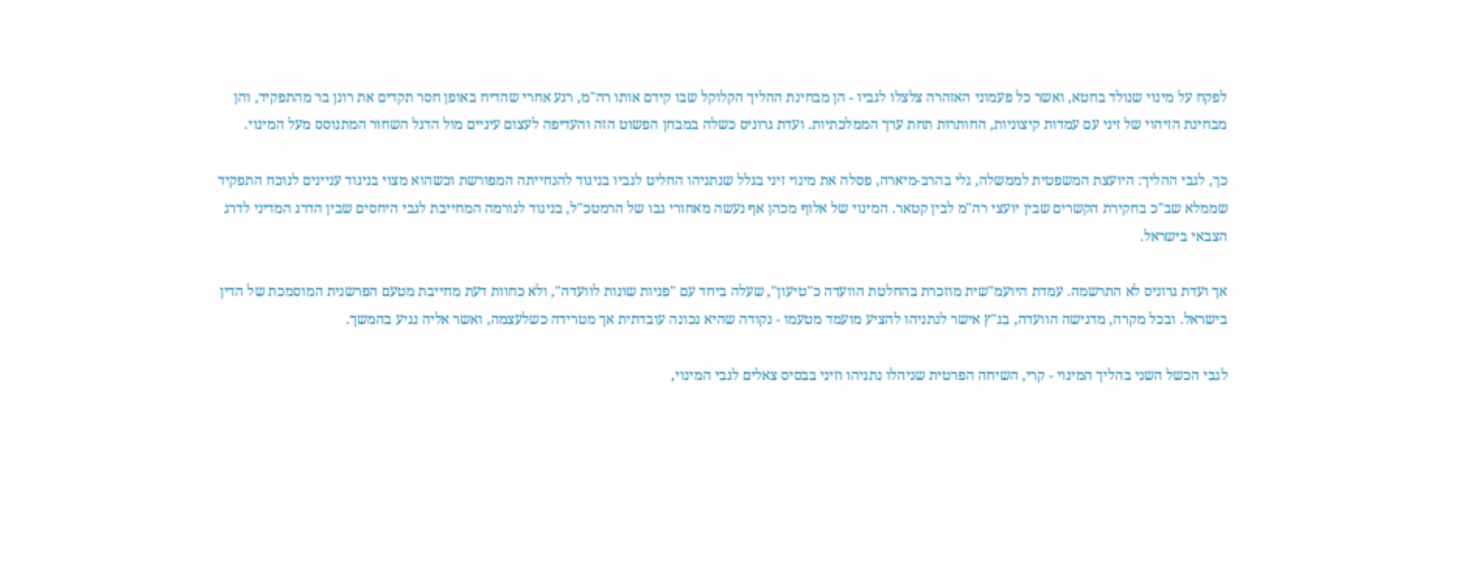לפקח על מינוי שנולד בחטא, ואשר כל פעמוני האזהרה צלצלו לגביו - הן מבחינת ההליך הקלוקל שבו קידם אותו רה"מ, רגע אחרי שהדיח באופן חסר תקדים את רונן בר מהתפקיד, והן מבחינת הזיהוי של זיני עם עמדות קיצוניות, החותרות תחת ערך הממלכתיות. ועדת גרוניס כשלה במבחן הפשוט הזה והעדיפה לעצום עיניים מול הדגל השחור המתנוסס מעל המינוי.

כך, לגבי ההליך: היועצת המשפטית לממשלה, גלי בהרב-מיארה, פסלה את מינוי זיני בגלל שנתניהו החליט לגביו בניגוד להנחייתה המפורשת וכשהוא מצוי בניגוד עניינים לנוכח התפקיד שממלא שב"כ בחקירת הקשרים שבין יועצי רה"מ לבין קטאר. המינוי של אלוף מכהן אף נעשה מאחורי גבו של הרמטכ"ל, בניגוד לנורמה המחייבת לגבי היחסים שבין הדרג המדיני לדרג הצבאי בישראל.

אך ועדת גרוניס לא התרשמה. עמדת היועמ"שית מוזכרת בהחלטת הוועדה כ"טיעון", שעלה ביחד עם "פניות שונות לוועדה", ולא כחוות דעת מחייבת מטעם הפרשנית המוסמכת של הדין בישראל. ובכל מקרה, מדגישה הוועדה, בג"ץ אישר לנתניהו להציע מועמד מטעמו - נקודה שהיא נכונה עובדתית אך מטרידה כשלעצמה, ואשר אליה נגיע בהמשך.

לגבי הכשל השני בהליך המינוי - קרי, השיחה הפרטית שניהלו נתניהו וזיני בבסיס צאלים לגבי המינוי,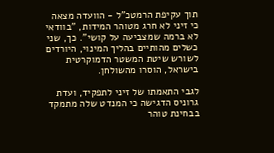תוך עקיפת הרמטכ"ל - הוועדה מצאה כי זיני לא חרג מטוהר המידות, "בוודאי לא ברמה שמצביעה על קושי". כך, שני כשלים מהותיים בהליך המינוי, היורדים לשורש שיטת המשטר הדמוקרטית בישראל, הוסרו מהשולחן.

לגבי התאמתו של זיני לתפקיד, ועדת גרוניס הדגישה כי המנדט שלה מתמקד בבחינת טוהר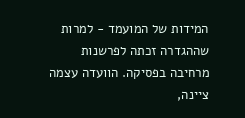המידות של המועמד - למרות שההגדרה זכתה לפרשנות מרחיבה בפסיקה. הוועדה עצמה ציינה,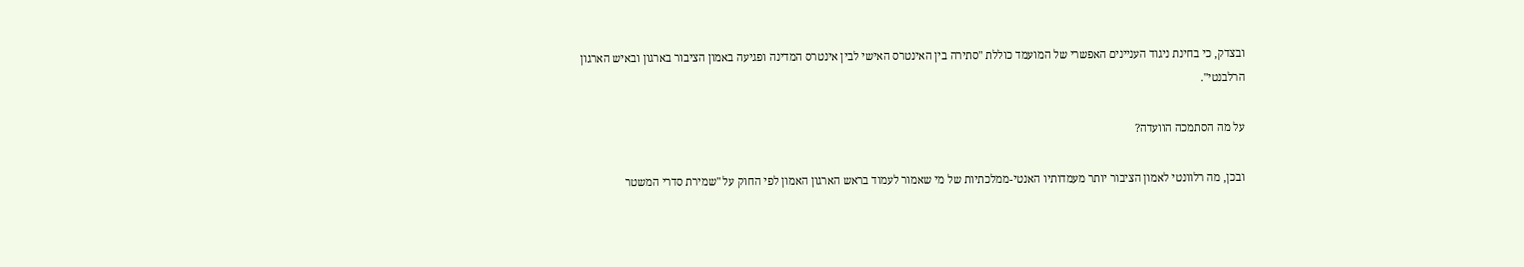ובצדק, כי בחינת ניגוד העניינים האפשרי של המועמד כוללת "סתירה בין האינטרס האישי לבין אינטרס המדינה ופגיעה באמון הציבור בארגון ובאיש הארגון הרלבנטי".

על מה הסתמכה הוועדה?

ובכן, מה רלוונטי לאמון הציבור יותר מעמדותיו האנטי-ממלכתיות של מי שאמור לעמוד בראש הארגון האמון לפי החוק על "שמירת סדרי המשטר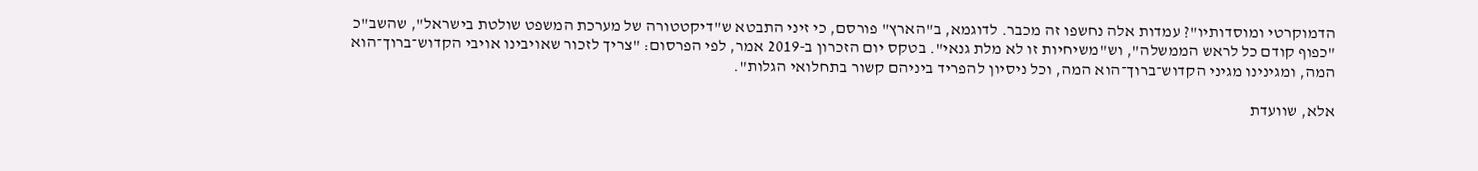הדמוקרטי ומוסדותיו"? עמדות אלה נחשפו זה מכבר. לדוגמא, ב"הארץ" פורסם, כי זיני התבטא ש"דיקטטורה של מערכת המשפט שולטת בישראל", שהשב"כ "כפוף קודם כל לראש הממשלה", וש"משיחיות זו לא מלת גנאי". בטקס יום הזכרון ב-2019 אמר, לפי הפרסום: "צריך לזכור שאויבינו אויבי הקדוש־ברוך־הוא המה, ומגינינו מגיני הקדוש־ברוך־הוא המה, וכל ניסיון להפריד ביניהם קשור בתחלואי הגלות".

אלא, שוועדת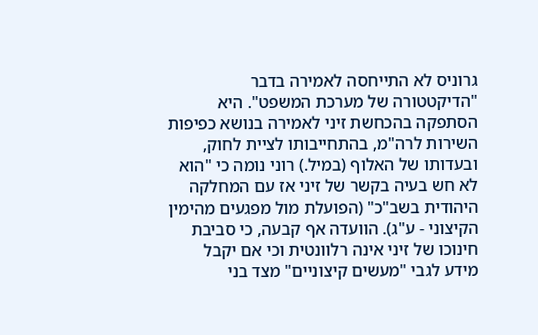גרוניס לא התייחסה לאמירה בדבר "הדיקטטורה של מערכת המשפט". היא הסתפקה בהכחשת זיני לאמירה בנושא כפיפות השירות לרה"מ, בהתחייבותו לציית לחוק, ובעדותו של האלוף (במיל.) רוני נומה כי "הוא לא חש בעיה בקשר של זיני אז עם המחלקה היהודית בשב"כ" (הפועלת מול מפגעים מהימין הקיצוני - ע"ג). הוועדה אף קבעה, כי סביבת חינוכו של זיני אינה רלוונטית וכי אם יקבל מידע לגבי "מעשים קיצוניים" מצד בני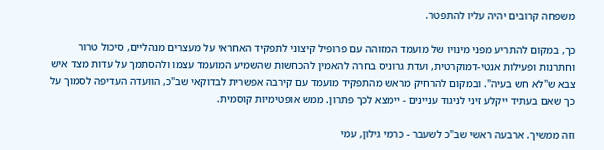משפחה קרובים יהיה עליו להתפטר.

כך, במקום להתריע מפני מינויו של מועמד המזוהה עם פרופיל קיצוני לתפקיד האחראי על מעצרים מנהליים, סיכול טרור וחתרנות ופעילות אנטי-דמוקרטית, ועדת גרוניס בחרה להאמין להכחשות שהשמיע המועמד עצמו ולהסתמך על עדות מצד איש צבא ש"לא חש בעיה". ובמקום להרחיק מראש מהתפקיד מועמד עם קירבה אפשרית לבדוקאי שב"כ, הוועדה העדיפה לסמוך על כך שאם בעתיד ייקלע זיני לניגוד עניינים - יימצא לכך פתרון. ממש אופטימיות קוסמית.

וזה ממשיך. ארבעה ראשי שב"כ לשעבר - כרמי גילון, עמי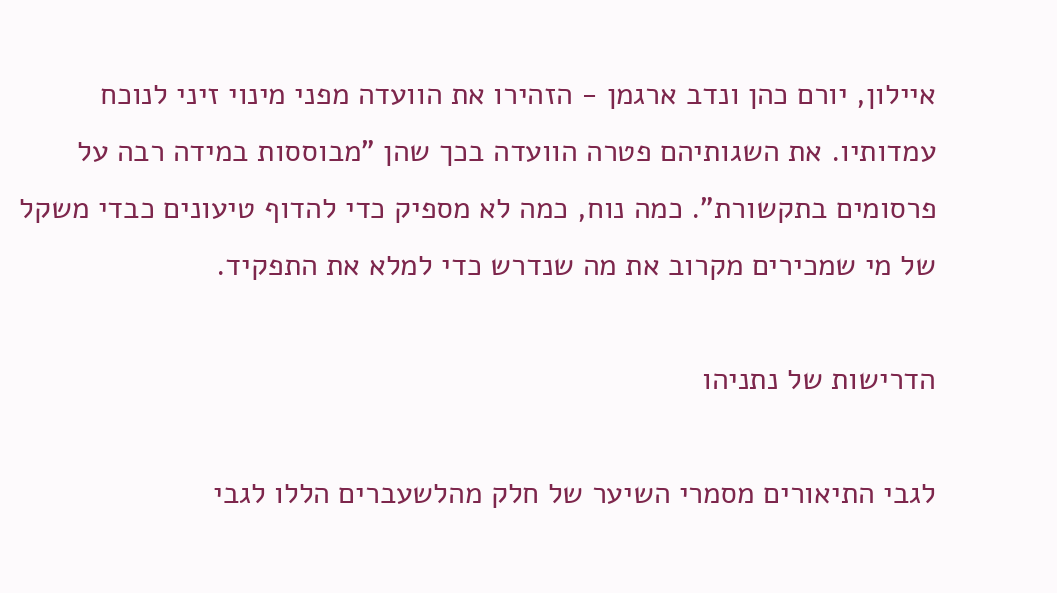איילון, יורם כהן ונדב ארגמן - הזהירו את הוועדה מפני מינוי זיני לנוכח עמדותיו. את השגותיהם פטרה הוועדה בכך שהן "מבוססות במידה רבה על פרסומים בתקשורת". כמה נוח, כמה לא מספיק כדי להדוף טיעונים כבדי משקל של מי שמכירים מקרוב את מה שנדרש כדי למלא את התפקיד.

הדרישות של נתניהו

לגבי התיאורים מסמרי השיער של חלק מהלשעברים הללו לגבי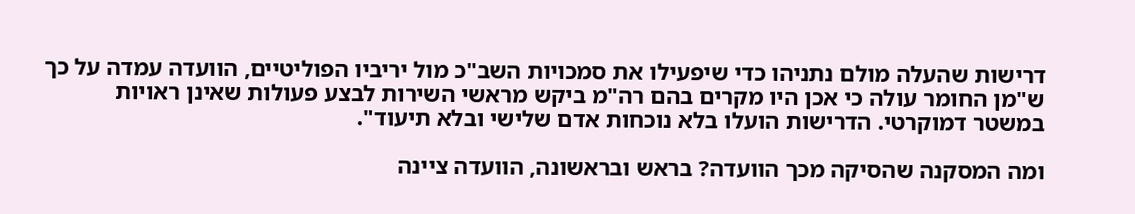דרישות שהעלה מולם נתניהו כדי שיפעילו את סמכויות השב"כ מול יריביו הפוליטיים, הוועדה עמדה על כך ש"מן החומר עולה כי אכן היו מקרים בהם רה"מ ביקש מראשי השירות לבצע פעולות שאינן ראויות במשטר דמוקרטי. הדרישות הועלו בלא נוכחות אדם שלישי ובלא תיעוד".

ומה המסקנה שהסיקה מכך הוועדה? בראש ובראשונה, הוועדה ציינה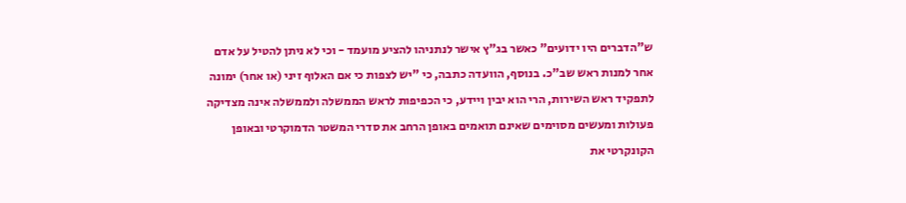ש"הדברים היו ידועים" כאשר בג"ץ אישר לנתניהו להציע מועמד - וכי לא ניתן להטיל על אדם אחר למנות ראש שב"כ. בנוסף, הוועדה כתבה, כי "יש לצפות כי אם האלוף זיני (או אחר) ימונה לתפקיד ראש השירות, הרי הוא יבין ויידע, כי הכפיפות לראש הממשלה ולממשלה אינה מצדיקה פעולות ומעשים מסוימים שאינם תואמים באופן הרחב את סדרי המשטר הדמוקרטי ובאופן הקונקרטי את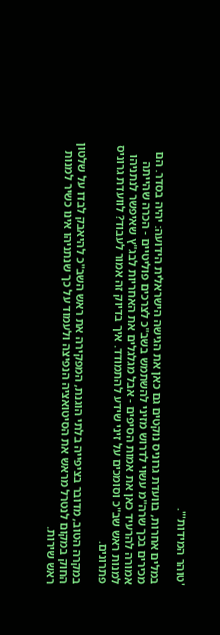'טוהר המידות'".

במלים אחרות, בוועדת גרוניס נוקטים גם כאן את הגישה הישראלית הידועה: יהיה בסדר. הם מכירים בכך שרה"מ עשוי לדרוש מזיני להשתמש בשב"כ לצרכים פוליטיים - הכרה שהייתה אמורה להרעיד כאן את אמות הסיפים - אבל מגלגלים את האחריות לבג"ץ שאיפשר לנתניהו למנות ראש שב"כ וסומכים על זיני שידע להתמודד. איך בדיוק זה אמור לעבוד? לוועדת גרוניס פתרונים.

במקרה הטוב, מדובר בציפייה בלתי הוגנת, המפקירה את ראש השב"כ להיאבק לבדו על שלטון החוק במקום לנטרל מראש את הסיטואציה הנפיצה ולעמוד על כך שנתניהו אינו כשיר למנות ראש שירות.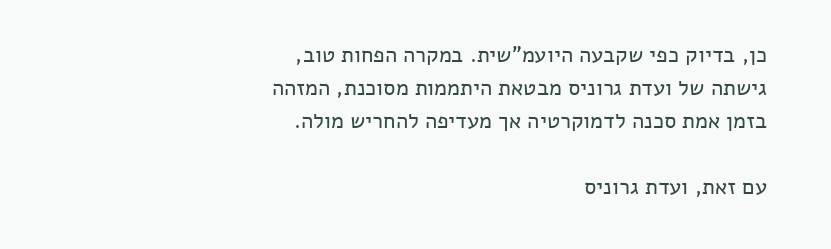כן, בדיוק כפי שקבעה היועמ"שית. במקרה הפחות טוב, גישתה של ועדת גרוניס מבטאת היתממות מסוכנת, המזהה בזמן אמת סכנה לדמוקרטיה אך מעדיפה להחריש מולה.

עם זאת, ועדת גרוניס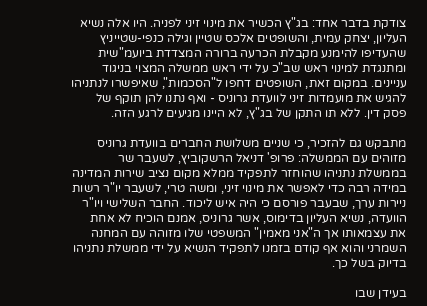צודקת בדבר אחד: בג"ץ הכשיר את מינוי זיני לפניה. היו אלה נשיא העליון, יצחק עמית, והשופטים אלכס שטיין וגילה כנפי-שטייניץ שהעדיפו להימנע מקבלת הכרעה ברורה המצדדת ביועמ"שית ומתנגדת למינוי ראש שב"כ על ידי ראש ממשלה המצוי בניגוד עניינים. במקום זאת, השופטים דחפו ל"הסכמות", שאיפשרו לנתניהו להגיש את מועמדות זיני לוועדת גרוניס - ואף נתנו להן תוקף של פסק דין. ללא תו התקן של בג"ץ, לא היינו מגיעים לרגע הזה.

מתבקש גם להזכיר, כי שניים משלושת החברים בוועדת גרוניס מזוהים עם הממשלה: פרופ' דניאל הרשקוביץ, לשעבר שר בממשלת נתניהו שהוחזר לתפקיד ממלא מקום נציב שירות המדינה במידה רבה כדי לאפשר את מינוי זיני, ומשה טרי, לשעבר יו"ר רשות ניירות ערך, שבעבר פורסם כי היה איש ליכוד. החבר השלישי ויו"ר הוועדה, נשיא העליון בדימוס, אשר גרוניס, אמנם הוכיח לא אחת את עצמאותו אך ה"אני מאמין" המשפטי שלו מזוהה עם המחנה השמרני והוא אף קודם בזמנו לתפקיד הנשיא על ידי ממשלת נתניהו בדיוק בשל כך.

בעידן שבו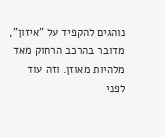נוהגים להקפיד על "איזון", מדובר בהרכב הרחוק מאד מלהיות מאוזן. וזה עוד לפני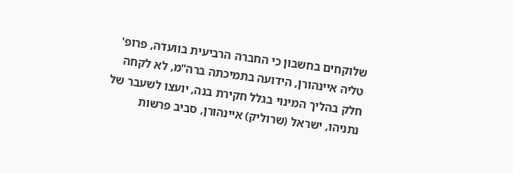שלוקחים בחשבון כי החברה הרביעית בוועדה, פרופ' טליה איינהורן, הידועה בתמיכתה ברה"מ, לא לקחה חלק בהליך המינוי בגלל חקירת בנה, יועצו לשעבר של נתניהו, ישראל (שרוליק) איינהורן, סביב פרשות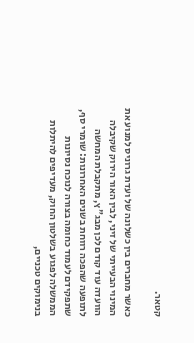קטאר.

כאשר מחברים בין כשלונה של ועדת גרוניס למנוע את המינוי הבעייתי של זיני, לבין האור הירוק שקיבלה הוועדה עוד קודם לכן מבג"ץ, מתקבלת המחשה לתופעה שהפכה רווחת בשנים האחרונות: שומרי סף, שתפקידם לעמוד כחומה בצורה לנוכח נסיונות הממשלה לפגוע בשלטון החוק, מעדיפים להיתלות בנימוקים טכניים,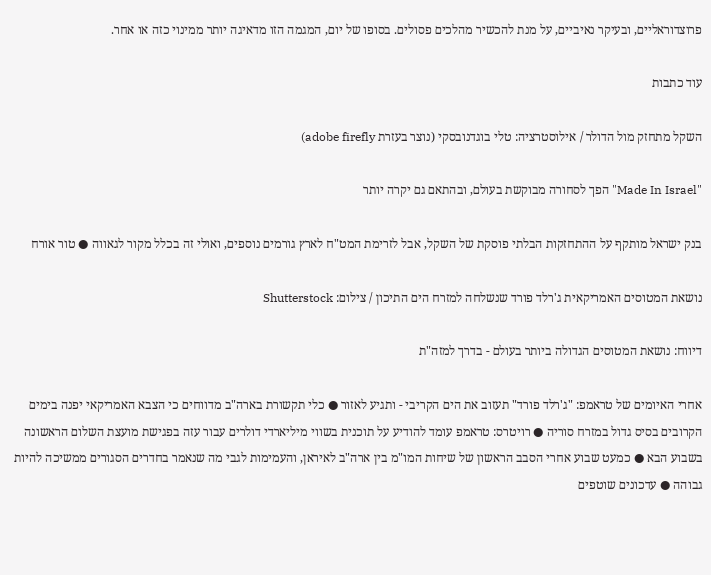פרוצדוראליים, ובעיקר נאיביים, על מנת להכשיר מהלכים פסולים. בסופו של יום, המגמה הזו מדאיגה יותר ממינוי כזה או אחר.

עוד כתבות

השקל מתחזק מול הדולר / אילוסטרציה: טלי בוגדנובסקי (נוצר בעזרת adobe firefly)

"Made In Israel" הפך לסחורה מבוקשת בעולם, ובהתאם גם יקרה יותר

בנק ישראל מותקף על ההתחזקות הבלתי פוסקת של השקל, אבל לזרימת המט"ח לארץ גורמים נוספים, ואולי זה בכלל מקור לגאווה ● טור אורח

נושאת המטוסים האמריקאית ג'רלד פורד שנשלחה למזרח הים התיכון / צילום: Shutterstock

דיווח: נושאת המטוסים הגדולה ביותר בעולם - בדרך למזה"ת

אחרי האיומים של טראמפ: "ג'רלד פורד" תעזוב את הים הקריבי - ותגיע לאזור ● כלי תקשורת בארה"ב מדווחים כי הצבא האמריקאי יפנה בימים הקרובים בסיס גדול במזרח סוריה ● רויטרס: טראמפ עומד להודיע על תוכנית בשווי מיליארדי דולרים עבור עזה בפגישת מועצת השלום הראשונה בשבוע הבא ● כמעט שבוע אחרי הסבב הראשון של שיחות המו"מ בין ארה"ב לאיראן, והעמימות לגבי מה שנאמר בחדרים הסגורים ממשיכה להיות גבוהה ● עדכונים שוטפים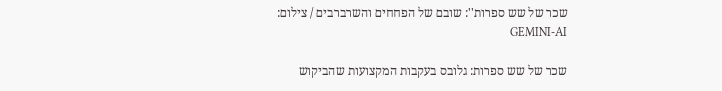שכר של שש ספרות'': שובם של הפחחים והשרברבים / צילום: GEMINI-AI

שכר של שש ספרות: גלובס בעקבות המקצועות שהביקוש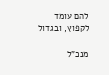להם עומד לקפוץ, ובגדול

מנכ"ל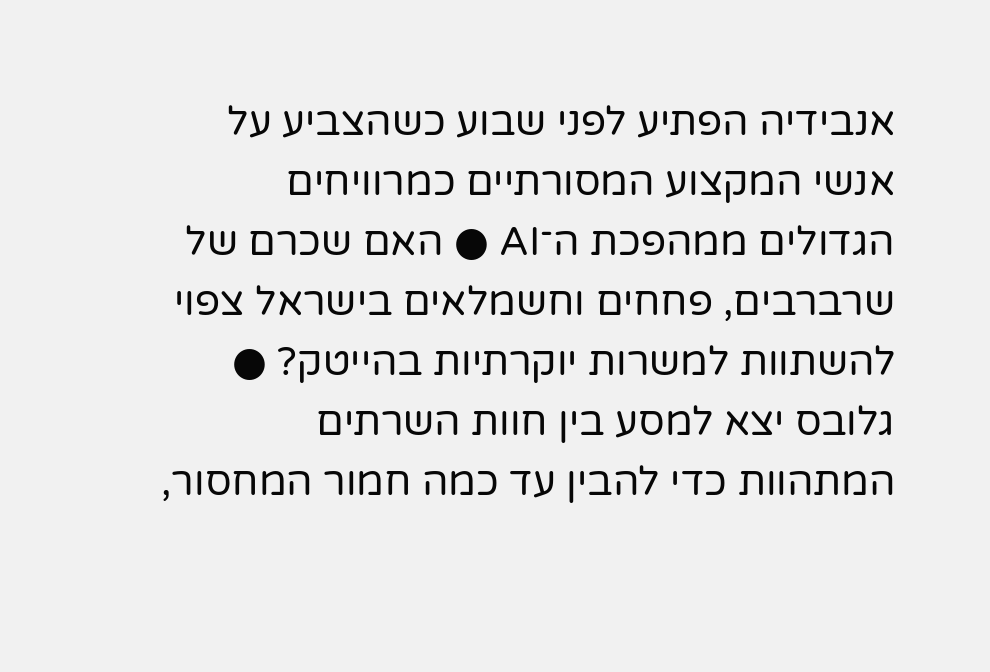אנבידיה הפתיע לפני שבוע כשהצביע על אנשי המקצוע המסורתיים כמרוויחים הגדולים ממהפכת ה־AI ● האם שכרם של שרברבים, פחחים וחשמלאים בישראל צפוי להשתוות למשרות יוקרתיות בהייטק? ● גלובס יצא למסע בין חוות השרתים המתהוות כדי להבין עד כמה חמור המחסור,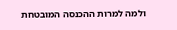ולמה למרות ההכנסה המובטחת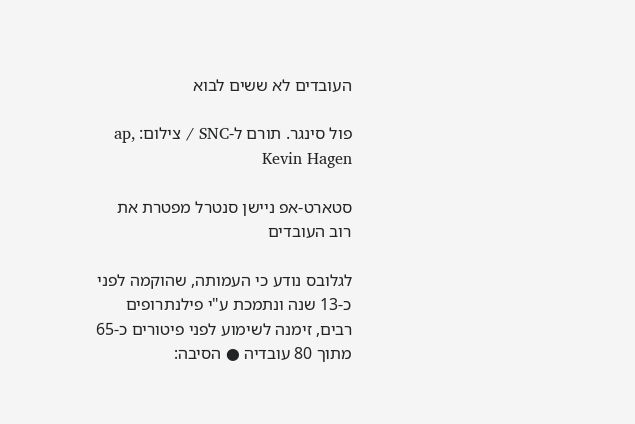העובדים לא ששים לבוא

פול סינגר. תורם ל-SNC / צילום: ap, Kevin Hagen

סטארט-אפ ניישן סנטרל מפטרת את רוב העובדים

לגלובס נודע כי העמותה, שהוקמה לפני כ-13 שנה ונתמכת ע"י פילנתרופים רבים, זימנה לשימוע לפני פיטורים כ-65 מתוך 80 עובדיה ● הסיבה: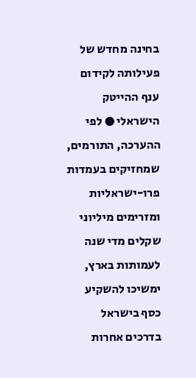בחינה מחדש של פעילותה לקידום ענף ההייטק הישראלי ● לפי ההערכה, התורמים, שמחזיקים בעמדות פרו-ישראליות ומזרימים מיליוני שקלים מדי שנה לעמותות בארץ, ימשיכו להשקיע כסף בישראל בדרכים אחרות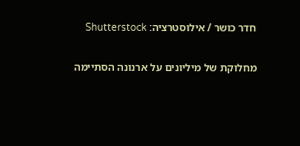חדר כושר / אילוסטרציה: Shutterstock

מחלוקת של מיליונים על ארנונה הסתיימה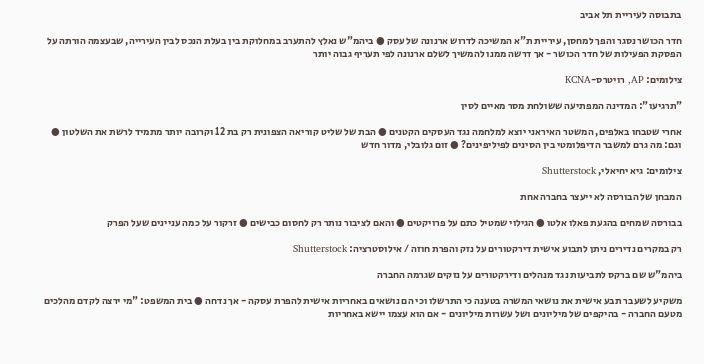בתבוסה לעיריית תל אביב

חדר הכושר נסגר והפך למחסן, עיריית ת"א המשיכה לדרוש ארנונה של עסק ● ביהמ"ש נאלץ להתערב במחלוקת בין בעלת הנכס לבין העירייה, שבעצמה הורתה על הפסקת הפעילות של חדר הכושר - אך דרשה ממנו להמשיך לשלם ארנונה לפי תעריף גבוה יותר

צילומים: AP, רויטרס-KCNA

"תרגיעו": המדינה המפתיעה ששולחת מסר מאיים לסין

אחרי שטבחו באלפים, המשטר האיראני יוצא למלחמה נגד העסקים הקטנים ● הבת של שליט קוריאה הצפונית רק בת 12 וקרובה יותר מתמיד לרשת את השלטון ● וגם: מה גרם למשבר הדיפלומטי בין הסינים לפיליפינים? ● זום גלובלי, מדור חדש

צילומים: גיא יחיאלי, Shutterstock

המבחן של הבורסה לא ייעצר בחברה אחת

בבורסה שמחים בהגעת פאלו אלטו ● הגילוי שמטיל כתם על פרויקטים ● והאם לציבור נותר רק לחסום כבישים ● זרקור על כמה עניינים שעל הפרק

רק במקרים נדירים ניתן לתבוע אישית דירקטורים על נזק והפרת חוזה / אילוסטרציה: Shutterstock

ביהמ"ש שם ברקס לתביעות נגד מנהלים ודירקטורים על נזקים שגרמה החברה

משקיע לשעבר תבע אישית את נושאי המשרה בטענה כי התרשלו וכי הם נושאים באחריות אישית להפרת עסקה - אך נדחה ● בית המשפט: "מי ירצה לקדם מהלכים מטעם החברה - בהיקפים של מיליונים ושל עשרות מיליונים - אם הוא עצמו יישא באחריות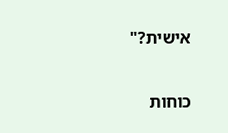אישית?"

כוחות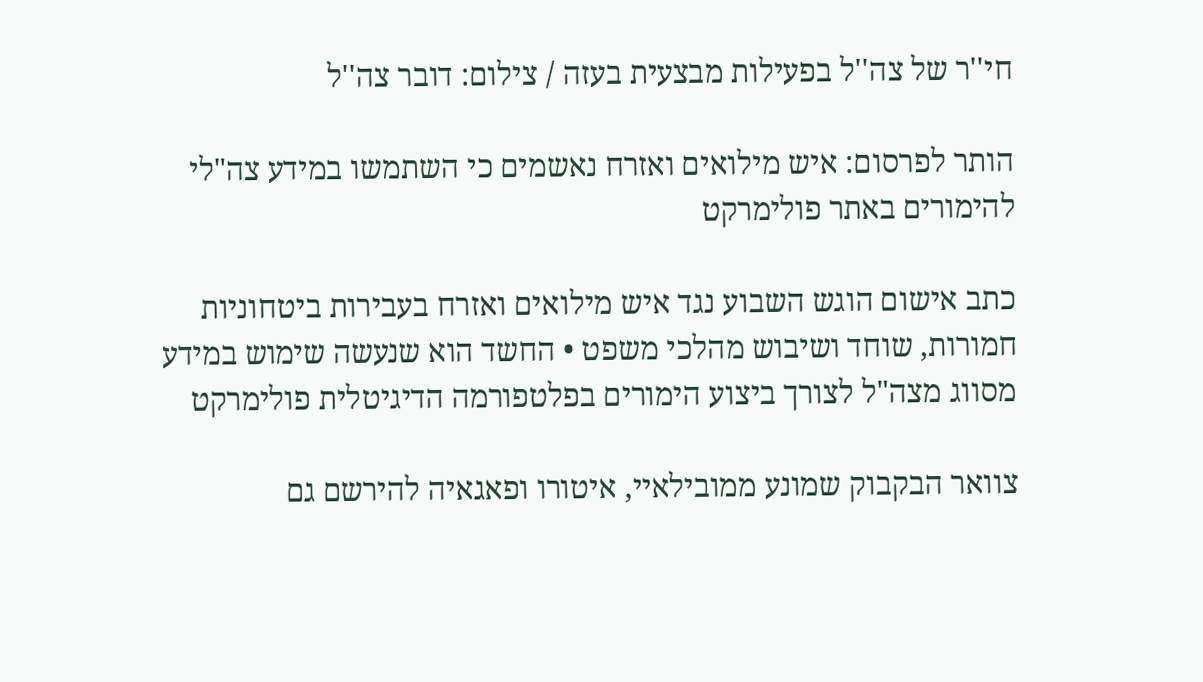חי''ר של צה''ל בפעילות מבצעית בעזה / צילום: דובר צה''ל

הותר לפרסום: איש מילואים ואזרח נאשמים כי השתמשו במידע צה"לי להימורים באתר פולימרקט

כתב אישום הוגש השבוע נגד איש מילואים ואזרח בעבירות ביטחוניות חמורות, שוחד ושיבוש מהלכי משפט • החשד הוא שנעשה שימוש במידע מסווג מצה"ל לצורך ביצוע הימורים בפלטפורמה הדיגיטלית פולימרקט

צוואר הבקבוק שמונע ממובילאיי, איטורו ופאגאיה להירשם גם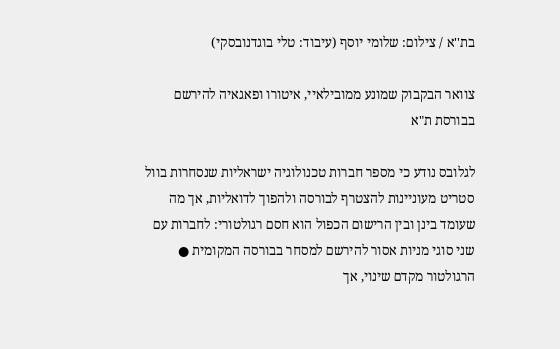בת''א / צילום: שלומי יוסף (עיבוד: טלי בוגדנובסקי)

צוואר הבקבוק שמונע ממובילאיי, איטורו ופאגאיה להירשם בבורסת ת"א

לגלובס נודע כי מספר חברות טכנולוגיה ישראליות שנסחרות בוול סטריט מעוניינות להצטרף לבורסה ולהפוך לדואליות, אך מה שעומד בינן ובין הרישום הכפול הוא חסם רגולטורי: לחברות עם שני סוגי מניות אסור להירשם למסחר בבורסה המקומית ● הרגולטור מקדם שינוי, אך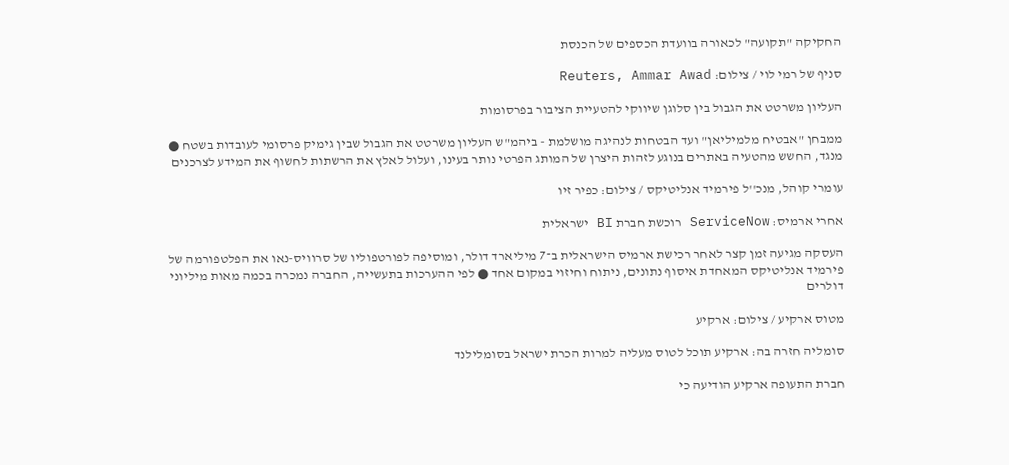החקיקה "תקועה" לכאורה בוועדת הכספים של הכנסת

סניף של רמי לוי / צילום: Reuters, Ammar Awad

העליון משרטט את הגבול בין סלוגן שיווקי להטעיית הציבור בפרסומות

ממבחן "אבטיח מלמיליאן" ועד הבטחות לנהיגה מושלמת - ביהמ"ש העליון משרטט את הגבול שבין גימיק פרסומי לעובדות בשטח ● מנגד, החשש מהטעיה באתרים בנוגע לזהות היצרן של המותג הפרטי נותר בעינו, ועלול לאלץ את הרשתות לחשוף את המידע לצרכנים

עומרי קוהל, מנכ''ל פירמיד אנליטיקס / צילום: כפיר זיו

אחרי ארמיס: ServiceNow רוכשת חברת BI ישראלית

העסקה מגיעה זמן קצר לאחר רכישת ארמיס הישראלית ב־7 מיליארד דולר, ומוסיפה לפורטפוליו של סרוויס-נאו את הפלטפורמה של פירמיד אנליטיקס המאחדת איסוף נתונים, ניתוח וחיזוי במקום אחד ● לפי ההערכות בתעשייה, החברה נמכרה בכמה מאות מיליוני דולרים

מטוס ארקיע / צילום: ארקיע

סומליה חזרה בה: ארקיע תוכל לטוס מעליה למרות הכרת ישראל בסומלילנד

חברת התעופה ארקיע הודיעה כי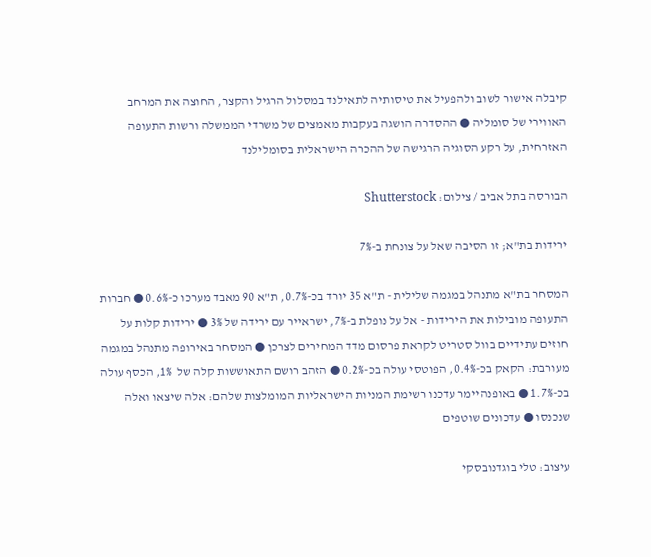קיבלה אישור לשוב ולהפעיל את טיסותיה לתאילנד במסלול הרגיל והקצר, החוצה את המרחב האווירי של סומליה ● ההסדרה הושגה בעקבות מאמצים של משרדי הממשלה ורשות התעופה האזרחית, על רקע הסוגיה הרגישה של ההכרה הישראלית בסומלילנד

הבורסה בתל אביב / צילום: Shutterstock

ירידות בת"א; זו הסיבה שאל על צונחת ב-7%

המסחר בת"א מתנהל במגמה שלילית - ת"א 35 יורד בכ-0.7%, ת"א 90 מאבד מערכו כ-0.6% ● חברות התעופה מובילות את הירידות - אל על נופלת ב-7%, ישראייר עם ירידה של 3% ● ירידות קלות על חוזים עתידיים בוול סטריט לקראת פרסום מדד המחירים לצרכן ● המסחר באירופה מתנהל במגמה מעורבת: הקאק בכ-0.4%, הפוטסי עולה בכ-0.2% ● הזהב רושם התאוששות קלה של  1%, הכסף עולה בכ-1.7% ● באופנהיימר עדכנו רשימת המניות הישראליות המומלצות שלהם: אלה שיצאו ואלה שנכנסו ● עדכונים שוטפים

עיצוב: טלי בוגדנובסקי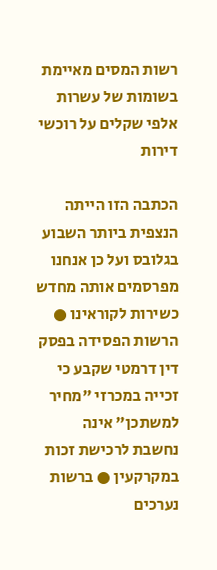רשות המסים מאיימת בשומות של עשרות אלפי שקלים על רוכשי דירות

הכתבה הזו הייתה הנצפית ביותר השבוע בגלובס ועל כן אנחנו מפרסמים אותה מחדש כשירות לקוראינו ● הרשות הפסידה בפסק דין דרמטי שקבע כי זכייה במכרזי "מחיר למשתכן" אינה נחשבת לרכישת זכות במקרקעין ● ברשות נערכים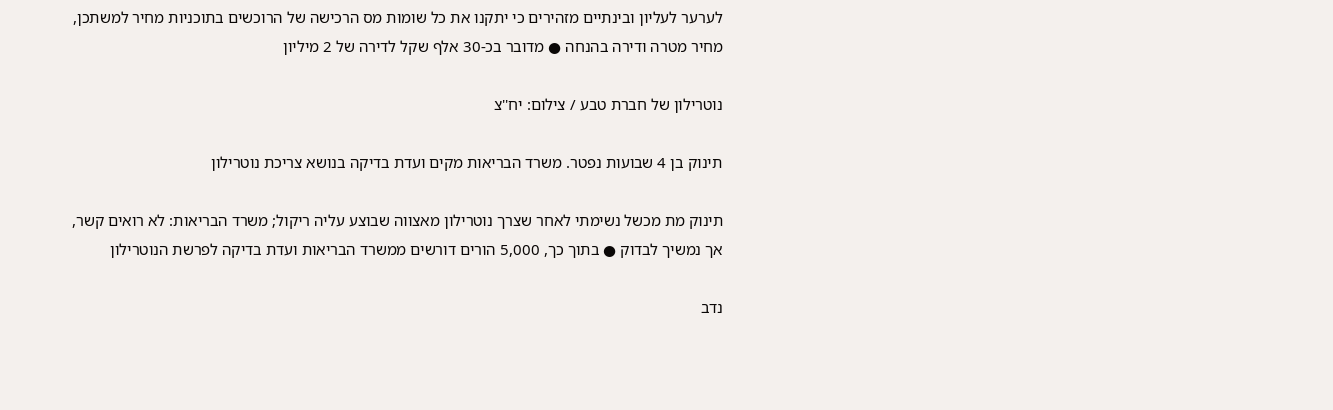לערער לעליון ובינתיים מזהירים כי יתקנו את כל שומות מס הרכישה של הרוכשים בתוכניות מחיר למשתכן, מחיר מטרה ודירה בהנחה ● מדובר בכ-30 אלף שקל לדירה של 2 מיליון

נוטרילון של חברת טבע / צילום: יח''צ

תינוק בן 4 שבועות נפטר. משרד הבריאות מקים ועדת בדיקה בנושא צריכת נוטרילון

תינוק מת מכשל נשימתי לאחר שצרך נוטרילון מאצווה שבוצע עליה ריקול; משרד הבריאות: לא רואים קשר, אך נמשיך לבדוק ● בתוך כך, 5,000 הורים דורשים ממשרד הבריאות ועדת בדיקה לפרשת הנוטרילון

נדב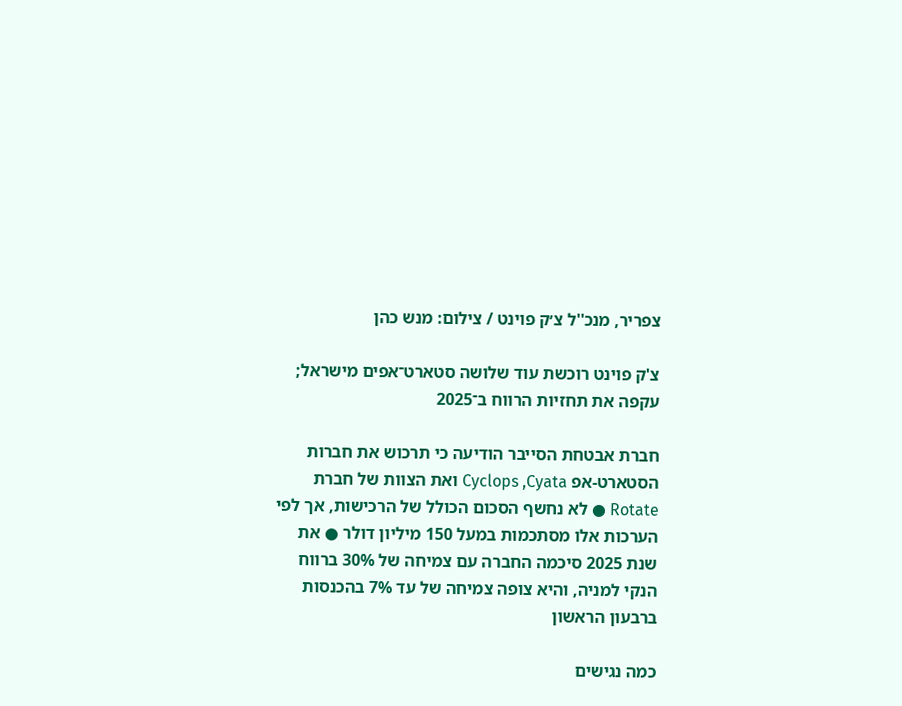צפריר, מנכ''ל צ׳ק פוינט / צילום: מנש כהן

צ'ק פוינט רוכשת עוד שלושה סטארט־אפים מישראל; עקפה את תחזיות הרווח ב־2025

חברת אבטחת הסייבר הודיעה כי תרכוש את חברות הסטארט-אפ Cyclops ,Cyata ואת הצוות של חברת Rotate ● לא נחשף הסכום הכולל של הרכישות, אך לפי הערכות אלו מסתכמות במעל 150 מיליון דולר ● את שנת 2025 סיכמה החברה עם צמיחה של 30% ברווח הנקי למניה, והיא צופה צמיחה של עד 7% בהכנסות ברבעון הראשון

כמה נגישים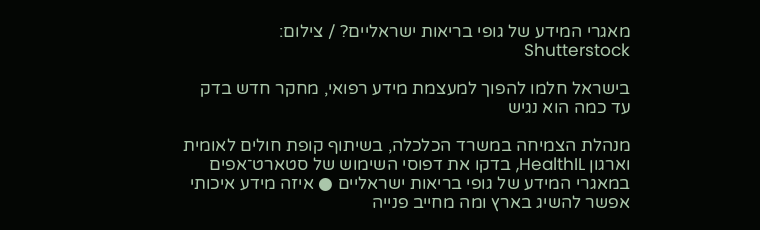מאגרי המידע של גופי בריאות ישראליים? / צילום: Shutterstock

בישראל חלמו להפוך למעצמת מידע רפואי, מחקר חדש בדק עד כמה הוא נגיש

מנהלת הצמיחה במשרד הכלכלה, בשיתוף קופת חולים לאומית וארגון HealthIL, בדקו את דפוסי השימוש של סטארט־אפים במאגרי המידע של גופי בריאות ישראליים ● איזה מידע איכותי אפשר להשיג בארץ ומה מחייב פנייה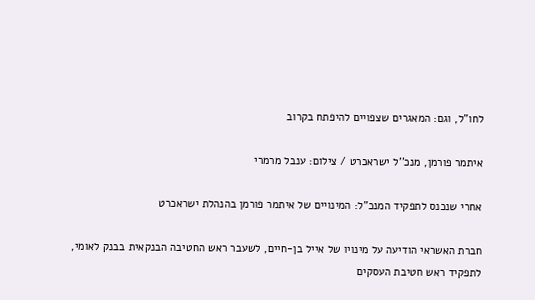לחו"ל, וגם: המאגרים שצפויים להיפתח בקרוב

איתמר פורמן, מנכ''ל ישראכרט / צילום: ענבל מרמרי

אחרי שנכנס לתפקיד המנכ"ל: המינויים של איתמר פורמן בהנהלת ישראכרט

חברת האשראי הודיעה על מינויו של אייל בן-חיים, לשעבר ראש החטיבה הבנקאית בבנק לאומי, לתפקיד ראש חטיבת העסקים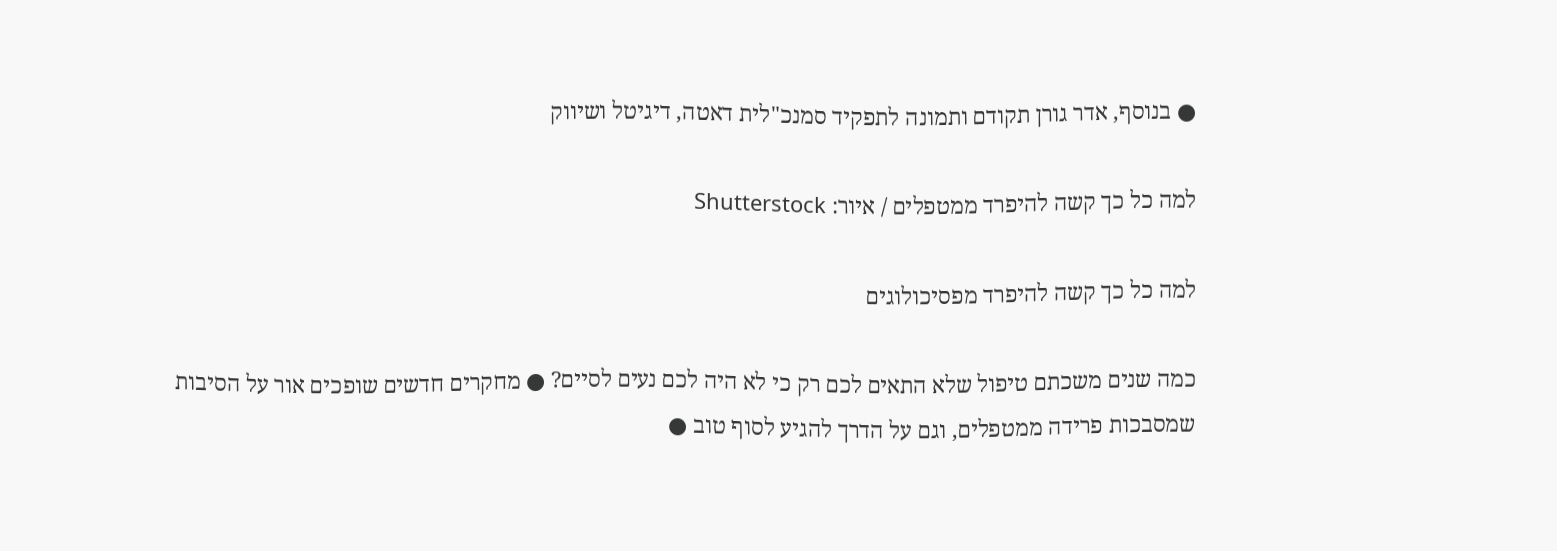● בנוסף, אדר גורן תקודם ותמונה לתפקיד סמנכ"לית דאטה, דיגיטל ושיווק

למה כל כך קשה להיפרד ממטפלים / איור: Shutterstock

למה כל כך קשה להיפרד מפסיכולוגים

כמה שנים משכתם טיפול שלא התאים לכם רק כי לא היה לכם נעים לסיים? ● מחקרים חדשים שופכים אור על הסיבות שמסבכות פרידה ממטפלים, וגם על הדרך להגיע לסוף טוב ●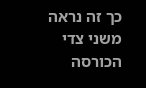כך זה נראה משני צדי הכורסה